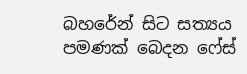බහරේන් සිට සත්‍යය පමණක් බෙදන ෆේස්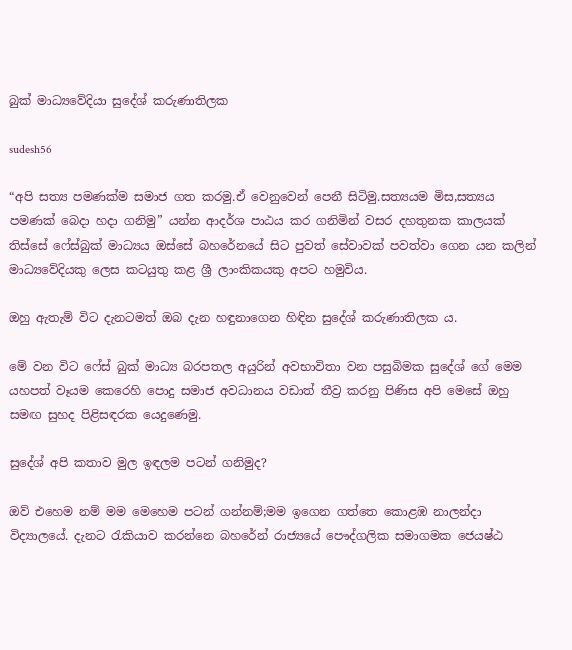බුක් මාධ්‍යවේදියා සුදේශ් කරුණාතිලක

sudesh56

“අපි සත්‍ය පමණක්ම සමාජ ගත කරමු.ඒ වෙනුවෙන් පෙනී සිටිමු.සත්‍යයම මිස,සත්‍යය පමණක් බෙදා හදා ගනිමු” යන්න ආදර්ශ පාඨය කර ගනිමින් වසර දහතුනක කාලයක් තිස්සේ ෆේස්බුක් මාධ්‍යය ඔස්සේ බහරේනයේ සිට පුවත් සේවාවක් පවත්වා ගෙන යන කලින් මාධ්‍යවේදියකු ලෙස කටයුතු කළ ශ්‍රී ලාංකිකයකු අපට හමුවිය.

ඔහු ඇතැම් විට දැනටමත් ඔබ දැන හඳුනාගෙන හිඳින සුදේශ් කරුණාතිලක ය.

මේ වන විට ෆේස් බුක් මාධ්‍ය බරපතල අයුරින් අවභාවිතා වන පසුබිමක සුදේශ් ගේ මෙම යහපත් වෑයම කෙරෙහි පොදු සමාජ අවධානය වඩාත් තීව්‍ර කරනු පිණිස අපි මෙසේ ඔහු සමඟ සුහද පිළිසඳරක යෙදුණෙමු.

සුදේශ් අපි කතාව මුල ඉඳලම පටන් ගනිමුද?

ඔව් එහෙම නම් මම මෙහෙම පටන් ගන්නම්;මම ඉගෙන ගත්තෙ කොළඹ නාලන්දා විද්‍යාලයේ. දැනට රැකියාව කරන්නෙ බහරේන් රාජ්‍යයේ පෞද්ගලික සමාගමක ජෙ‍යෂ්ඨ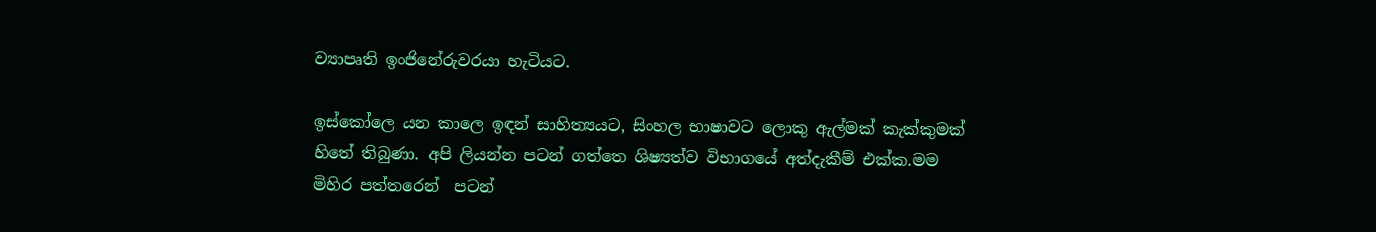ව්‍යාපෘති ඉංජිනේරුවරයා හැටියට.

ඉස්කෝලෙ යන කාලෙ ඉඳන් සාහිත්‍යයට, සිංහල භාෂාවට ලොකු ඇල්මක් කැක්කුමක් හිතේ තිබුණා. අපි ලියන්න පටන් ගත්තෙ ශිෂ්‍යත්ව විභාගයේ අත්දැකීම් එක්ක.මම මිහිර පත්තරෙන්  පටන්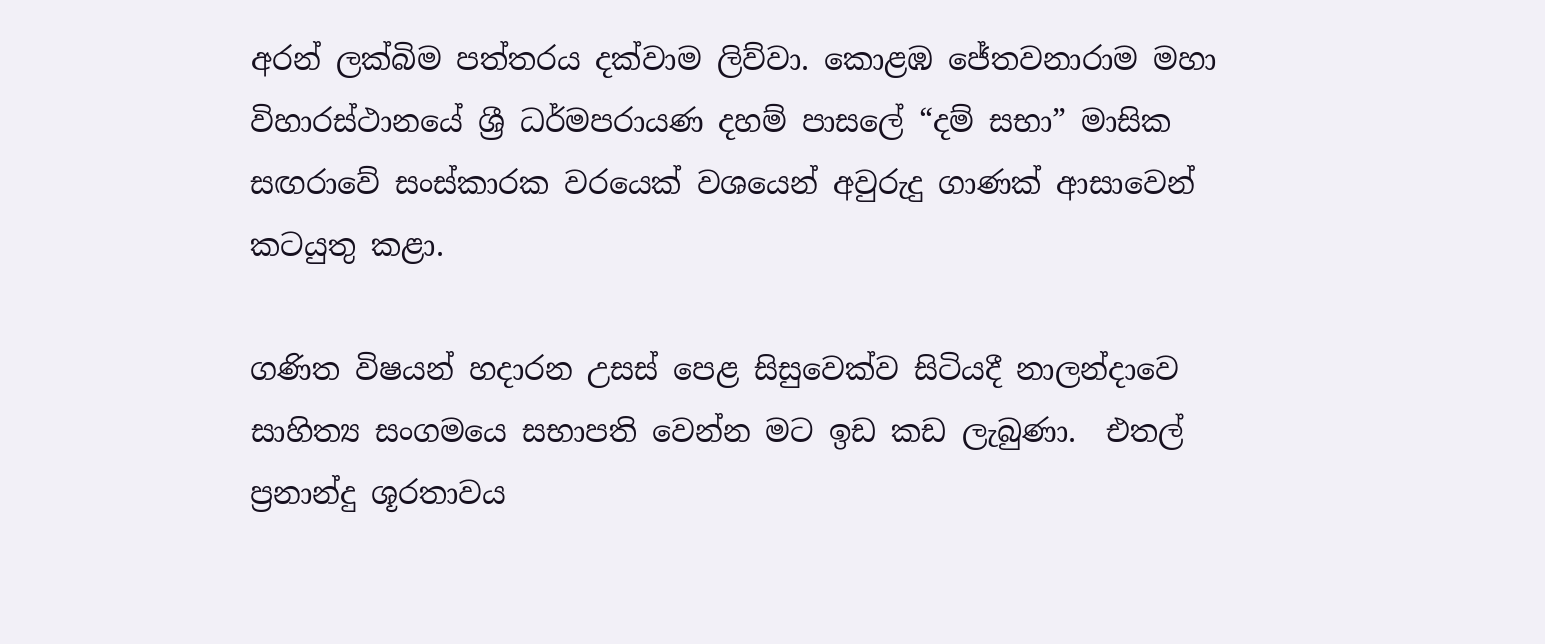අරන් ලක්බිම පත්තරය දක්වාම ලිව්වා. කොළඹ ජේතවනාරාම මහා විහාරස්ථානයේ ශ්‍රී ධර්මපරායණ දහම් පාසලේ “දම් සභා” මාසික සඟරාවේ සංස්කාරක වරයෙක් වශයෙන් අවුරුදු ගාණක් ආසාවෙන් කටයුතු කළා.

ගණිත විෂයන් හදාරන උසස් පෙළ සිසුවෙක්ව සිටියදී නාලන්දාවෙ සාහිත්‍ය සංගමයෙ සභාපති වෙන්න මට ඉඩ කඩ ලැබුණා.  එතල් ප්‍රනාන්දු ශූරතාවය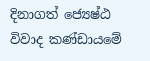දිනාගත් ජ්‍යෙෂ්ඨ විවාද කණ්ඩායමේ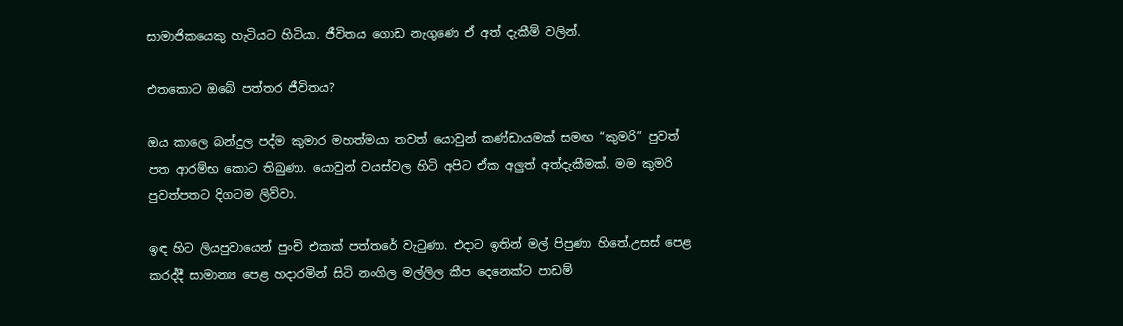සාමාජිකයෙකු හැටියට හිටියා. ජීවිතය ගොඩ නැගුණෙ ඒ අත් දැකීම් වලින්.

එතකොට ඔබේ පත්තර ජීවිතය?

ඔය කාලෙ බන්දුල පද්ම කුමාර මහත්මයා තවත් යොවුන් කණ්ඩායමක් සමඟ “කුමරි” පුවත් පත ආරම්භ කොට තිබුණා. යොවුන් වයස්වල හිටි අපිට ඒක අලුත් අත්දැකීමක්. මම කුමරි පුවත්පතට දිගටම ලිව්වා.

ඉඳ හිට ලියපුවායෙන් පුංචි එකක් පත්තරේ වැටුණා. එදාට ඉතින් මල් පිපුණා හිතේ.උසස් පෙළ කරද්දී සාමාන්‍ය පෙළ හදාරමින් සිටි නංගිල මල්ලිල කීප දෙනෙක්ට පාඩම්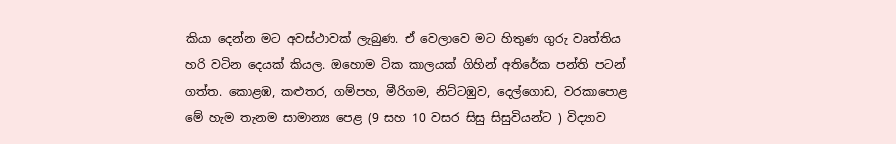කියා දෙන්න මට අවස්ථාවක් ලැබුණ. ඒ වෙලාවෙ මට හිතුණ ගුරු වෘත්තිය හරි වටින දෙයක් කියල. ඔහොම ටික කාලයක් ගිහින් අතිරේක පන්ති පටන් ගත්ත. කොළඹ, කළුතර, ගම්පහ, මීරිගම, නිට්ටඹුව, දෙල්ගොඩ, වරකාපොළ මේ හැම තැනම සාමාන්‍ය පෙළ (9 සහ 10 වසර සිසු සිසුවියන්ට ) විද්‍යාව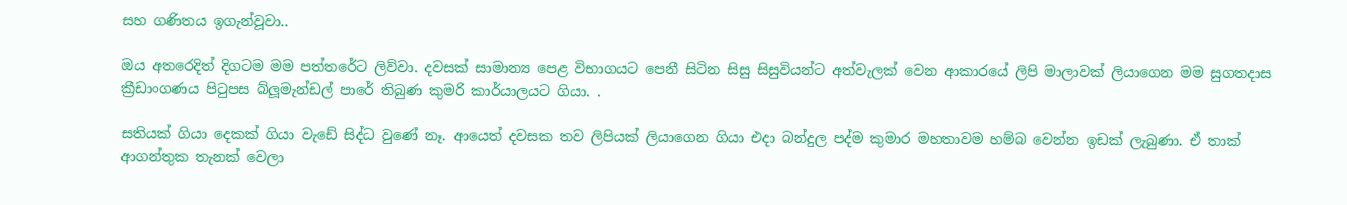සහ ගණිතය ඉගැන්වූවා..

ඔය අතරෙදිත් දිගටම මම පත්තරේට ලිව්වා. දවසක් සාමාන්‍ය පෙළ විභාගයට පෙනී සිටින සිසු සිසුවියන්ට අත්වැලක් වෙන ආකාරයේ ලිපි මාලාවක් ලියාගෙන මම සුගතදාස ක්‍රීඩාංගණය පිටුපස බ්ලූමැන්ඩල් පාරේ තිබුණ කුමරි කාර්යාලයට ගියා. .

සතියක් ගියා දෙකක් ගියා වැඩේ සිද්ධ වුණේ නෑ. ආයෙත් දවසක තව ලිපියක් ලියාගෙන ගියා එදා බන්දුල පද්ම කුමාර මහතාවම හම්බ වෙන්න ඉඩක් ලැබුණා. ඒ තාක් ආගන්තුක තැනක් වෙලා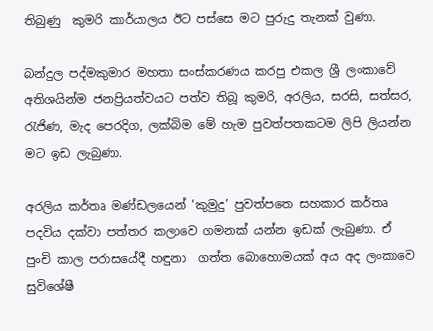තිබුණු  කුමරි කාර්යාලය ඊට පස්සෙ මට පුරුදු තැනක් වුණා.

බන්දුල පද්මකුමාර මහතා සංස්කරණය කරපු එකල ශ්‍රී ලංකාවේ අතිශයින්ම ජනප්‍රියත්වයට පත්ව තිබූ කුමරි, අරලිය, සරසි, සත්සර, රැජිණ, මැද පෙරදිග, ලක්බිම මේ හැම පුවත්පතකටම ලිපි ලියන්න මට ඉඩ ලැබුණා.

අරලිය කර්තෘ මණ්ඩලයෙන් ‘කුමුදු’ පුවත්පතෙ සහකාර කර්තෘ පදවිය දක්වා පත්තර කලාවෙ ගමනක් යන්න ඉඩක් ලැබුණා. ඒ පුංචි කාල පරාසයේදී හඳුනා  ගත්ත බොහොමයක් අය අද ලංකාවෙ සුවිශේෂී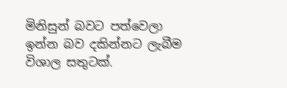මිනිසුන් බවට පත්වෙලා ඉන්න බව දකින්නට ලැබීම විශාල සතුටක්.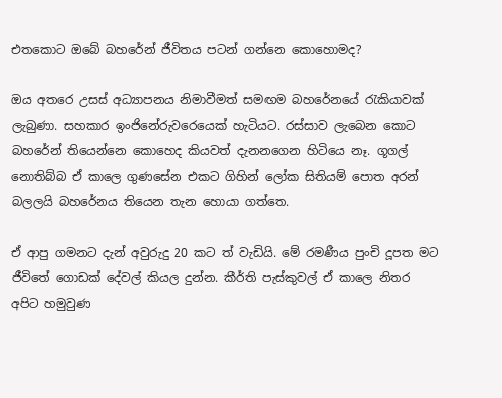එතකොට ඔබේ බහරේන් ජීවිතය පටන් ගන්නෙ කොහොමද?

ඔය අතරෙ උසස් අධ්‍යාපනය නිමාවීමත් සමඟම බහරේනයේ රැකියාවක් ලැබුණා. සහකාර ඉංජිනේරුවරෙයෙක් හැටියට. රස්සාව ලැබෙන කොට බහරේන් තියෙන්නෙ කොහෙද කියවත් දැනනගෙන හිටියෙ නෑ. ගූගල් නොතිබ්බ ඒ කාලෙ ගුණසේන එකට ගිහින් ලෝක සිතියම් පොත අරන් බලලයි බහරේනය තියෙන තැන හොයා ගත්තෙ.

ඒ ආපු ගමනට දැන් අවුරුදු 20 කට ත් වැඩියි. මේ රමණීය පුංචි දූපත මට ජීවිතේ ගොඩක් දේවල් කියල දුන්න. කීර්ති පැස්කුවල් ඒ කාලෙ නිතර අපිට හමුවුණ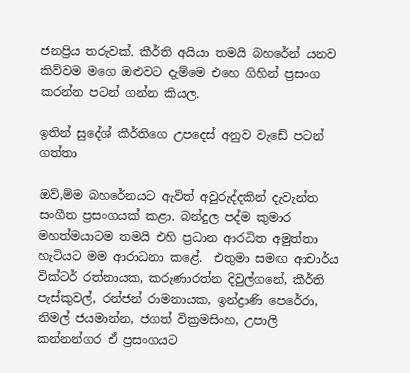ජනප්‍රිය තරුවක්. කීර්ති අයියා තමයි බහරේන් යනව කිව්වම මගෙ ඔළුවට දැම්මෙ එහෙ ගිහින් ප්‍රසංග කරන්න පටන් ගන්න කියල.

ඉතින් සුදේශ් කීර්තිගෙ උපදෙස් අනුව වැඩේ පටන් ගත්තා

ඔව්,ම්ම බහරේනයට ඇවිත් අවුරුද්දකින් දැවැන්ත සංගීත ප්‍රසංගයක් කළා. බන්දුල පද්ම කුමාර මහත්මයාටම තමයි එහි ප්‍රධාන ආරධිත අමුත්තා හැටියට මම ආරාධනා කළේ.  එතුමා සමඟ ආචාර්ය වික්ටර් රත්නායක, කරුණාරත්න දිවුල්ගනේ, කීර්ති පැස්කුවල්, රන්ජන් රාමනායක, ඉන්ද්‍රාණි පෙරේරා, නිමල් ජයමාන්න, ජගත් වික්‍රමසිංහ, උපාලි කන්නන්ගර ඒ ප්‍රසංගයට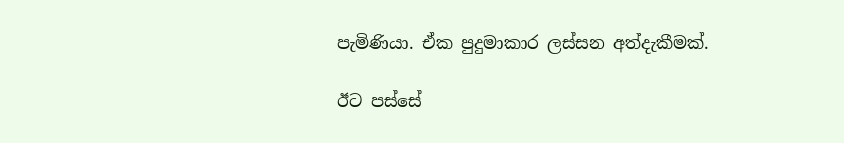පැමිණියා. ඒක පුදුමාකාර ලස්සන අත්දැකීමක්.

ඊට පස්සේ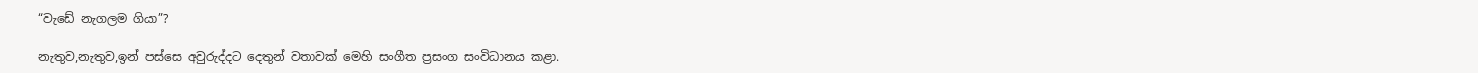“වැඩේ නැගලම ගියා”?

නැතුව,නැතුව,ඉන් පස්සෙ අවුරුද්දට දෙතුන් වතාවක් මෙහි සංගීත ප්‍රසංග සංවිධානය කළා.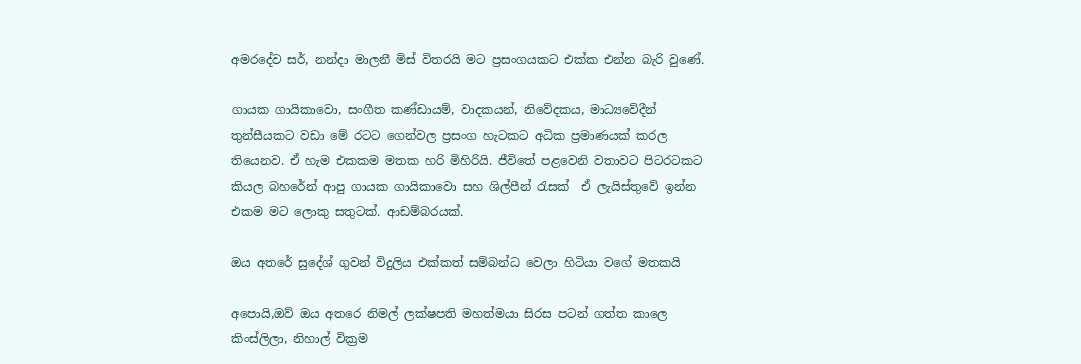අමරදේව සර්, නන්දා මාලනී මිස් විතරයි මට ප්‍රසංගයකට එක්ක එන්න බැරි වුණේ.

ගායක ගායිකාවො, සංගීත කණ්ඩායම්, වාදකයන්, නිවේදකය, මාධ්‍යවේදීන් තුන්සීයකට වඩා මේ රටට ගෙන්වල ප්‍රසංග හැටකට අධික ප්‍රමාණයක් කරල තියෙනව. ඒ හැම එකකම මතක හරි මිහිරියි. ජීවිතේ පළවෙනි වතාවට පිටරටකට කියල බහරේන් ආපු ගායක ගායිකාවො සහ ශිල්පීන් රැසක්  ඒ ලැයිස්තුවේ ඉන්න එකම මට ලොකු සතුටක්. ආඩම්බරයක්.

ඔය අතරේ සුදේශ් ගුවන් විදුලිය එක්කත් සම්බන්ධ වෙලා හිටියා වගේ මතකයි

අපොයි,ඔව් ඔය අතරෙ නිමල් ලක්ෂපති මහත්මයා සිරස පටන් ගත්ත කාලෙ කිංස්ලිලා, නිහාල් වික්‍රම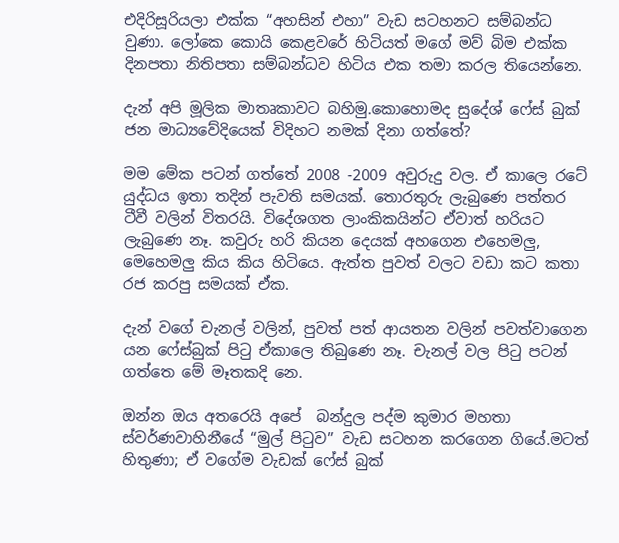එදිරිසූරියලා එක්ක “අහසින් එහා” වැඩ සටහනට සම්බන්ධ වුණා. ලෝකෙ කොයි කෙළවරේ හිටියත් මගේ මව් බිම එක්ක දිනපතා නිතිපතා සම්බන්ධව හිටිය එක තමා කරල තියෙන්නෙ.

දැන් අපි මූලික මාතෘකාවට බහිමු.කොහොමද සුදේශ් ෆේස් බුක් ජන මාධ්‍යවේදියෙක් විදිහට නමක් දිනා ගත්තේ?

මම මේක පටන් ගත්තේ 2008 -2009 අවුරුදු වල. ඒ කාලෙ රටේ යුද්ධය ඉතා තදින් පැවති සමයක්. තොරතුරු ලැබුණෙ පත්තර ටීවී වලින් විතරයි. විදේශගත ලාංකිකයින්ට ඒවාත් හරියට ලැබුණෙ නෑ. කවුරු හරි කියන දෙයක් අහගෙන එහෙමලු, මෙහෙමලු කිය කිය හිටියෙ. ඇත්ත පුවත් වලට වඩා කට කතා රජ කරපු සමයක් ඒක.

දැන් වගේ චැනල් වලින්, පුවත් පත් ආයතන වලින් පවත්වාගෙන යන ෆේස්බුක් පිටු ඒකාලෙ තිබුණෙ නෑ. චැනල් වල පිටු පටන් ගත්තෙ මේ මෑතකදි නෙ.

ඔන්න ඔය අතරෙයි අපේ  බන්දුල පද්ම කුමාර මහතා ස්වර්ණවාහිනීයේ “මුල් පිටුව” වැඩ සටහන කරගෙන ගියේ.මටත් හිතුණා; ඒ වගේම වැඩක් ෆේස් බුක්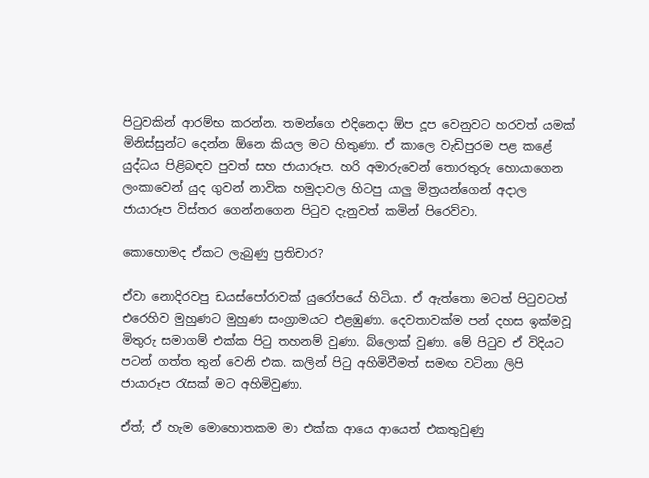පිටුවකින් ආරම්භ කරන්න. තමන්ගෙ එදිනෙදා ඕප දූප වෙනුවට හරවත් යමක් මිනිස්සුන්ට දෙන්න ඕනෙ කියල මට හිතුණා. ඒ කාලෙ වැඩිපුරම පළ කළේ යුද්ධය පිළිබඳව පුවත් සහ ජායාරූප. හරි අමාරුවෙන් තොරතුරු හොයාගෙන ලංකාවෙන් යුද ගුවන් නාවික හමුදාවල හිටපු යාලු මිත්‍රයන්ගෙන් අදාල ජායාරූප විස්තර ගෙන්නගෙන පිටුව දැනුවත් කමින් පිරෙව්වා.

කොහොමද ඒකට ලැබුණු ප්‍රතිචාර?

ඒවා නොදිරවපු ඩයස්පෝරාවක් යුරෝපයේ හිටියා. ඒ ඇත්තො මටත් පිටුවටත් එරෙහිව මුහුණට මුහුණ සංග්‍රාමයට එළඹුණා. දෙවතාවක්ම පන් දහස ඉක්මවූ මිතුරු සමාගම් එක්ක පිටු තහනම් වුණා. බ්ලොක් වුණා. මේ පිටුව ඒ විදියට පටන් ගත්ත තුන් වෙනි එක. කලින් පිටු අහිමිවීමත් සමඟ වටිනා ලිපි ජායාරූප රැසක් මට අහිමිවුණා.

ඒත්; ඒ හැම මොහොතකම මා එක්ක ආයෙ ආයෙත් එකතුවුණු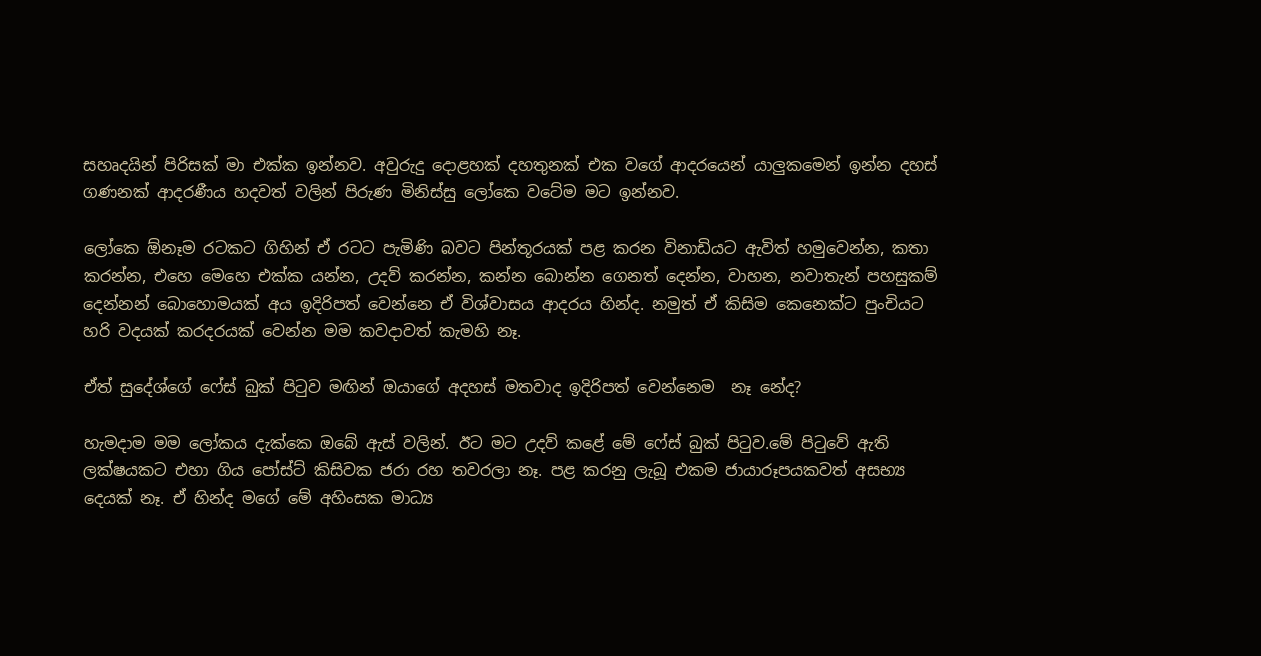සහෘදයින් පිරිසක් මා එක්ක ඉන්නව. අවුරුදු දොළහක් දහතුනක් එක වගේ ආදරයෙන් යාලුකමෙන් ඉන්න දහස් ගණනක් ආදරණීය හදවත් වලින් පිරුණ මිනිස්සු ලෝකෙ වටේම මට ඉන්නව.

ලෝකෙ ඕනෑම රටකට ගිහින් ඒ රටට පැමිණි බවට පින්තූරයක් පළ කරන විනාඩියට ඇවිත් හමුවෙන්න, කතා කරන්න, එහෙ මෙහෙ එක්ක යන්න, උදව් කරන්න, කන්න බොන්න ගෙනත් දෙන්න, වාහන, නවාතැන් පහසුකම් දෙන්නන් බොහොමයක් අය ඉදිරිපත් වෙන්නෙ ඒ විශ්වාසය ආදරය හින්ද. නමුත් ඒ කිසිම කෙනෙක්ට පුංචියට හරි වදයක් කරදරයක් වෙන්න මම කවදාවත් කැමහි නෑ.

ඒත් සුදේශ්ගේ ෆේස් බුක් පිටුව මඟින් ඔයාගේ අදහස් මතවාද ඉදිරිපත් වෙන්නෙම  නෑ නේද?

හැමදාම මම ලෝකය දැක්කෙ ඔබේ ඇස් වලින්. ඊට මට උදව් කළේ මේ ෆේස් බුක් පිටුව.මේ පිටුවේ ඇති ලක්ෂයකට එහා ගිය පෝස්ට් කිසිවක ජරා රහ තවරලා නෑ. පළ කරනු ලැබූ එකම ජායාරූපයකවත් අසභ්‍ය දෙයක් නෑ. ඒ හින්ද මගේ මේ අහිංසක මාධ්‍ය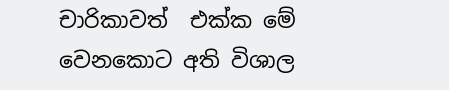චාරිකාවත්  එක්ක මේ වෙනකොට අති විශාල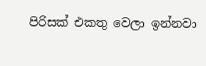පිරිසක් එකතු වෙලා ඉන්නවා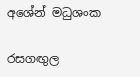අශේන් මධුශංක

රසගඟුල